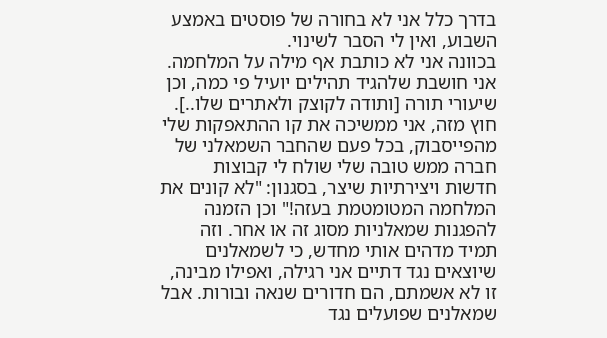בדרך כלל אני לא בחורה של פוסטים באמצע השבוע, ואין לי הסבר לשינוי.
בכוונה אני לא כותבת אף מילה על המלחמה. אני חושבת שלהגיד תהילים יועיל פי כמה, וכן שיעורי תורה [ותודה לקוצק ולאתרים שלו..]. חוץ מזה, אני ממשיכה את קו ההתאפקות שלי מהפייסבוק, בכל פעם שהחבר השמאלני של חברה ממש טובה שלי שולח לי קבוצות חדשות ויצירתיות שיצר, בסגנון: "לא קונים את המלחמה המטומטמת בעזה!" וכן הזמנה להפגנות שמאלניות מסוג זה או אחר. וזה תמיד מדהים אותי מחדש, כי לשמאלנים שיוצאים נגד דתיים אני רגילה, ואפילו מבינה, זו לא אשמתם, הם חדורים שנאה ובורות. אבל שמאלנים שפועלים נגד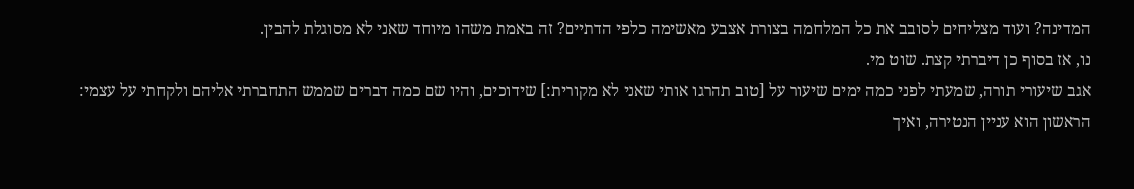המדינה? ועוד מצליחים לסובב את כל המלחמה בצורת אצבע מאשימה כלפי הדתיים? זה באמת משהו מיוחד שאני לא מסוגלת להבין.
נו, אז בסוף כן דיברתי קצת. שוט מי.
אגב שיעורי תורה, שמעתי לפני כמה ימים שיעור על [טוב תהרגו אותי שאני לא מקורית:] שידוכים, והיו שם כמה דברים שממש התחברתי אליהם ולקחתי על עצמי:
הראשון הוא עניין הנטירה, ואיך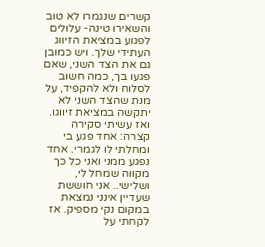קשרים שנגמרו לא טוב והשאירו טינה- עלולים לפגוע במציאת הזיווג העתידי שלך. ויש כמובן גם את הצד השני, שאם פגעו בך, כמה חשוב לסלוח ולא להקפיד, על מנת שהצד השני לא יתקשה במציאת זיווגו.
ואז עשיתי סקירה קצרה: אחד פגע בי ומחלתי לו לגמרי. אחד נפגע ממני ואני כל כך מקווה שמחל לי, ושלישי.. אני חוששת שעדיין אינני נמצאת במקום נקי מספיק. אז לקחתי על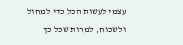עצמי לעשות הכל כדי למחול ולשכוח, למרות שכל כך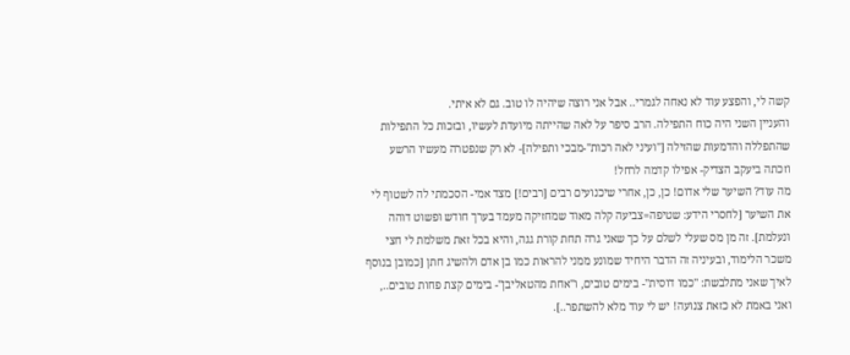קשה לי, והפצע עוד לא נאחה לגמרי.. אבל אני רוצה שיהיה לו טוב. גם לא איתי.
והעניין השני היה כוח התפילה. הרב סיפר על לאה שהייתה מיועדת לעשיו, ובזכות כל התפילות שהתפללה והדמעות שהזילה ["ועיני לאה רכות"-מבכי ותפילה]- לא רק שנפטרה מעשיו הרשע וזכתה ביעקב הצדיק- אפילו קדמה לרחל!
מה עוד? השיער שלי אדום! כן, כן, אחרי שיכנועים רבים [רבים!] מצד אמי- הסכמתי לה לשטוף לי את השיער [לחסרי הידע: שטיפה=צביעה קלה מאוד שמחזיקה מעמד בערך חודש ופשוט דוהה ונעלמת]. זה מן מס שעלי לשלם על כך שאני גרה תחת קורת גגה, והיא בכל זאת משלמת לי חצי משכר הלימוד, ובעיניה זה הדבר היחיד שמונע ממני להראות כמו בן אדם ולהשיג חתן [כמובן בנוסף לאיך שאני מתלבשת: "כמו דוסית"- בימים טובים, ו"אחת מהטאליבן"- בימים קצת פחות טובים.., ואני באמת לא כזאת צנועה! יש לי עוד מלא להשתפר..].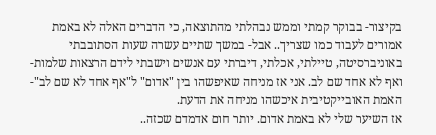בקיצור- בבוקר קמתי וממש נבהלתי מהתוצאה, כי הדברים האלה לא באמת אמורים לעבוד כמו שצריך.. אבל- במשך שתיים עשרה שעות הסתובבתי באוניברסיטה, טיילתי, אכלתי, דיברתי עם אנשים וישבתי לידם הרצאות שלמות- ואף לא אחד שם לב. אני אז מניחה שאיפשהו בין "אדום" ל"אף אחד לא שם לב"- האמת האובייקטיבית איכשהו מניחה את הדעת.
אז השיער שלי לא באמת אדום. יותר חום אדמדם שכזה..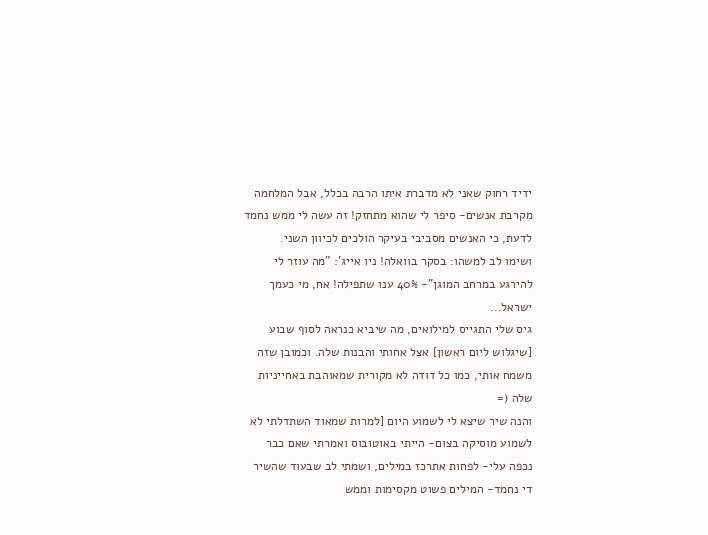ידיד רחוק שאני לא מדברת איתו הרבה בכלל, אבל המלחמה מקרבת אנשים- סיפר לי שהוא מתחזק! זה עשה לי ממש נחמד לדעת, כי האנשים מסביבי בעיקר הולכים לכיוון השני.
ושימו לב למשהו: בסקר בוואלה! ניו אייג': "מה עוזר לי להירגע במרחב המוגן"- 40% ענו שתפילה! אח, מי כעמך ישראל...
גיס שלי התגייס למילואים, מה שיביא כנראה לסוף שבוע [שיגלוש ליום ראשון] אצל אחותי והבנות שלה. וכמובן שזה משמח אותי, כמו כל דודה לא מקורית שמאוהבת באחייניות שלה (=
והנה שיר שיצא לי לשמוע היום [למרות שמאוד השתדלתי לא לשמוע מוסיקה בצום- הייתי באוטובוס ואמרתי שאם כבר נכפה עלי- לפחות אתרכז במילים, ושמתי לב שבעוד שהשיר די נחמד- המילים פשוט מקסימות וממש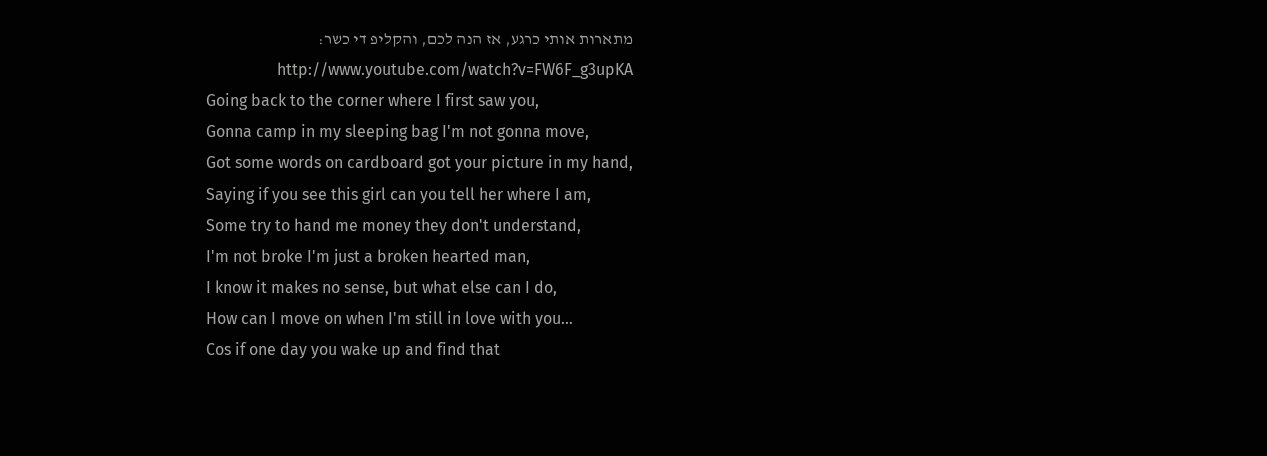מתארות אותי כרגע, אז הנה לכם, והקליפ די כשר: http://www.youtube.com/watch?v=FW6F_g3upKA
Going back to the corner where I first saw you,
Gonna camp in my sleeping bag I'm not gonna move,
Got some words on cardboard got your picture in my hand,
Saying if you see this girl can you tell her where I am,
Some try to hand me money they don't understand,
I'm not broke I'm just a broken hearted man,
I know it makes no sense, but what else can I do,
How can I move on when I'm still in love with you...
Cos if one day you wake up and find that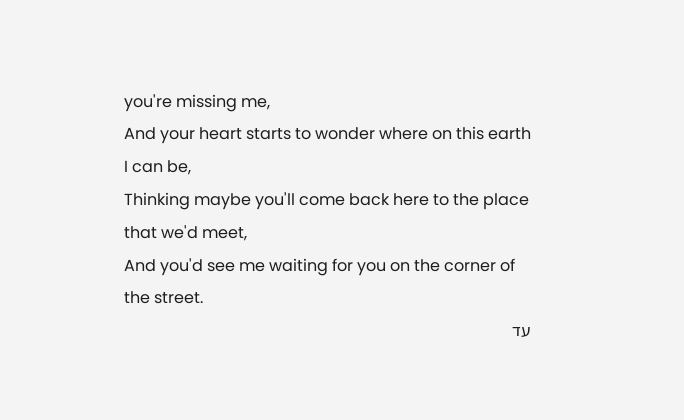you're missing me,
And your heart starts to wonder where on this earth I can be,
Thinking maybe you'll come back here to the place that we'd meet,
And you'd see me waiting for you on the corner of the street.
עד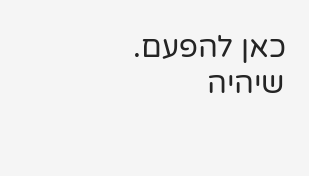כאן להפעם. שיהיה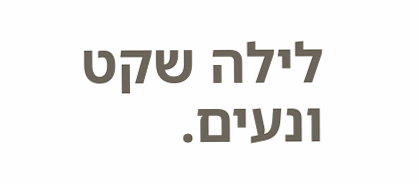לילה שקט ונעים.